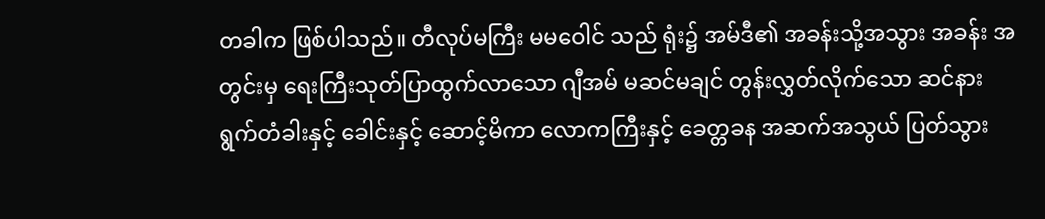တခါက ဖြစ်ပါသည်။ တီလုပ်မကြီး မမဝေါင် သည် ရုံး၌ အမ်ဒီ၏ အခန်းသို့အသွား အခန်း အတွင်းမှ ရေးကြီးသုတ်ပြာထွက်လာသော ဂျီအမ် မဆင်မချင် တွန်းလွှတ်လိုက်သော ဆင်နားရွက်တံခါးနှင့် ခေါင်းနှင့် ဆောင့်မိကာ လောကကြီးနှင့် ခေတ္တခန အဆက်အသွယ် ပြတ်သွား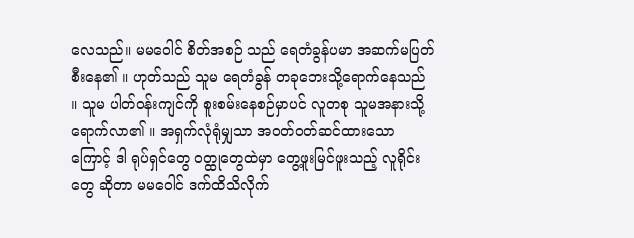လေသည်။ မမဝေါင် စိတ်အစဉ် သည် ရေတံခွန်ပမာ အဆက်မပြတ်စီးနေ၏ ။ ဟုတ်သည် သူမ ရေတံခွန် တခုဘေးသို့ရောက်နေသည် ။ သူမ ပါတ်ဝန်းကျင်ကို စူးစမ်းနေစဉ်မှာပင် လူတစု သူမအနားသို့ ရောက်လာ၏ ။ အရှက်လုံရုံမျှသာ အဝတ်ဝတ်ဆင်ထားသောကြောင့် ဒါ ရုပ်ရှင်တွေ ဝတ္ထုတွေထဲမှာ တွေ့ဖူးမြင်ဖူးသည့် လူရိုင်းတွေ ဆိုတာ မမဝေါင် ဒက်ထိသိလိုက်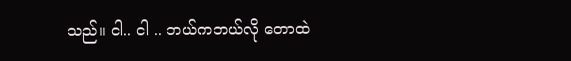သည်။ ငါ.. ငါ .. ဘယ်ကဘယ်လို တောထဲ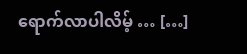ရောက်လာပါလိမ့် … […]